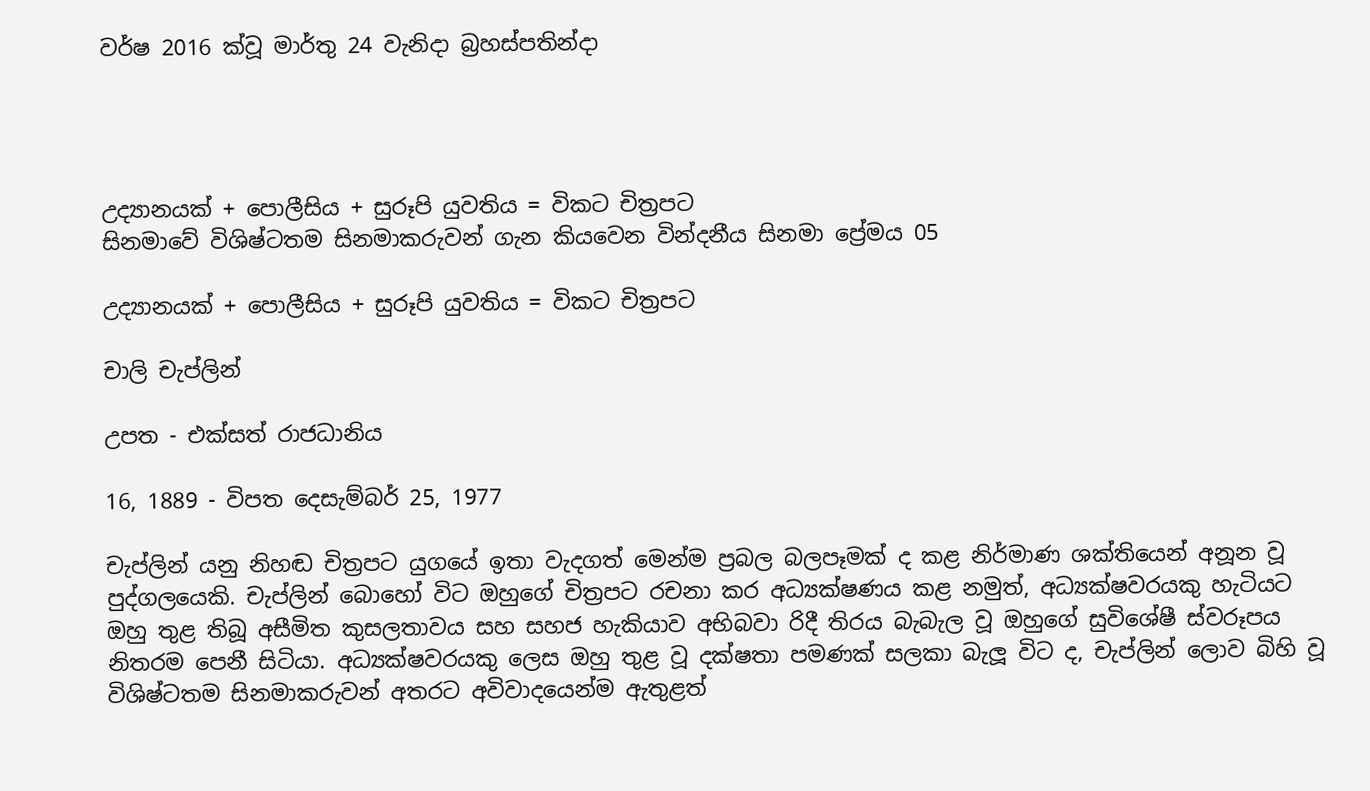වර්ෂ 2016 ක්වූ මාර්තු 24 වැනිදා බ්‍රහස්පතින්දා




උද්‍යානයක් + පොලීසිය + සුරූපි යුවතිය = විකට චිත්‍රපට
සිනමාවේ විශිෂ්ටතම සිනමාකරුවන් ගැන කියවෙන වින්දනීය සිනමා ප්‍රේමය 05

උද්‍යානයක් + පොලීසිය + සුරූපි යුවතිය = විකට චිත්‍රපට

චාලි චැප්ලින්

උපත - එක්සත් රාජධානිය

16, 1889 - විපත දෙසැම්බර් 25, 1977

චැප්ලින් යනු නිහඬ චිත්‍රපට යුගයේ ඉතා වැදගත් මෙන්ම ප්‍රබල බලපෑමක් ද කළ නිර්මාණ ශක්තියෙන් අනූන වූ පුද්ගලයෙකි. චැප්ලින් බොහෝ විට ඔහුගේ චිත්‍රපට රචනා කර අධ්‍යක්ෂණය කළ නමුත්, අධ්‍යක්ෂවරයකු හැටියට ඔහු තුළ තිබූ අසීමිත කුසලතාවය සහ සහජ හැකියාව අභිබවා රිදී තිරය බැබැල වූ ඔහුගේ සුවිශේෂී ස්වරූපය නිතරම පෙනී සිටියා. අධ්‍යක්ෂවරයකු ලෙස ඔහු තුළ වූ දක්ෂතා පමණක් සලකා බැලූ විට ද, චැප්ලින් ලොව බිහි වූ විශිෂ්ටතම සිනමාකරුවන් අතරට අවිවාදයෙන්ම ඇතුළත්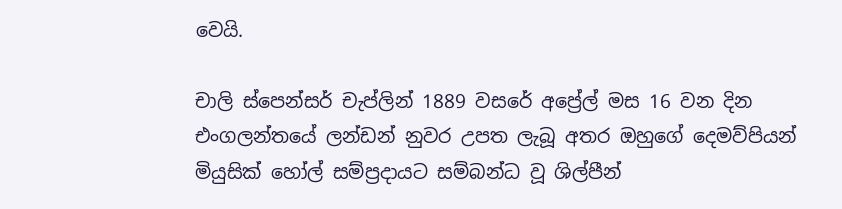වෙයි.

චාලි ස්පෙන්සර් චැප්ලින් 1889 වසරේ අප්‍රේල් මස 16 වන දින එංගලන්තයේ ලන්ඩන් නුවර උපත ලැබූ අතර ඔහුගේ දෙමව්පියන් මියුසික් හෝල් සම්ප්‍රදායට සම්බන්ධ වූ ශිල්පීන්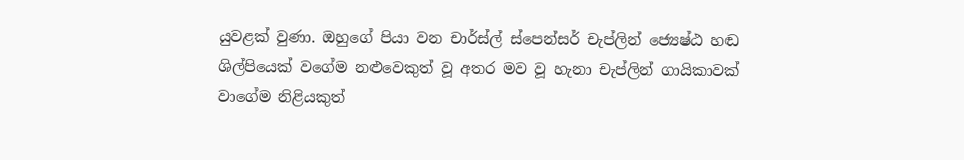යුවළක් වුණා. ඔහුගේ පියා වන චාර්ස්ල් ස්පෙන්සර් චැප්ලින් ජ්‍යෙෂ්ඨ හඬ ශිල්පියෙක් වගේම නළුවෙකුත් වූ අතර මව වූ හැනා චැප්ලින් ගායිකාවක් වාගේම නිළියකුත්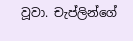වූවා. චැප්ලින්ගේ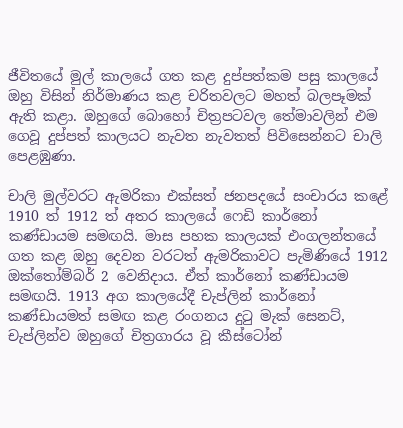ජීවිතයේ මුල් කාලයේ ගත කළ දුප්පත්කම පසු කාලයේ ඔහු විසින් නිර්මාණය කළ චරිතවලට මහත් බලපෑමක් ඇති කළා. ඔහුගේ බොහෝ චිත්‍රපටවල තේමාවලින් එම ගෙවූ දුප්පත් කාලයට නැවත නැවතත් පිවිසෙන්නට චාලි පෙළඹුණා.

චාලි මුල්වරට ඇමරිකා එක්සත් ජනපදයේ සංචාරය කළේ 1910 ත් 1912 ත් අතර කාලයේ ෆෙඩි කාර්නෝ කණ්ඩායම සමඟයි. මාස පහක කාලයක් එංගලන්තයේ ගත කළ ඔහු දෙවන වරටත් ඇමරිකාවට පැමිණියේ 1912 ඔක්තෝම්බර් 2 වෙනිදාය. ඒත් කාර්නෝ කණ්ඩායම සමඟයි. 1913 අග කාලයේදී චැප්ලින් කාර්නෝ කණ්ඩායමත් සමඟ කළ රංගනය දුටු මැක් සෙනට්, චැප්ලින්ව ඔහුගේ චිත්‍රගාරය වූ කීස්ටෝන්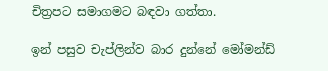චිත්‍රපට සමාගමට බඳවා ගත්තා.

ඉන් පසුව චැප්ලින්ව බාර දුන්නේ මෝමන්ඩ්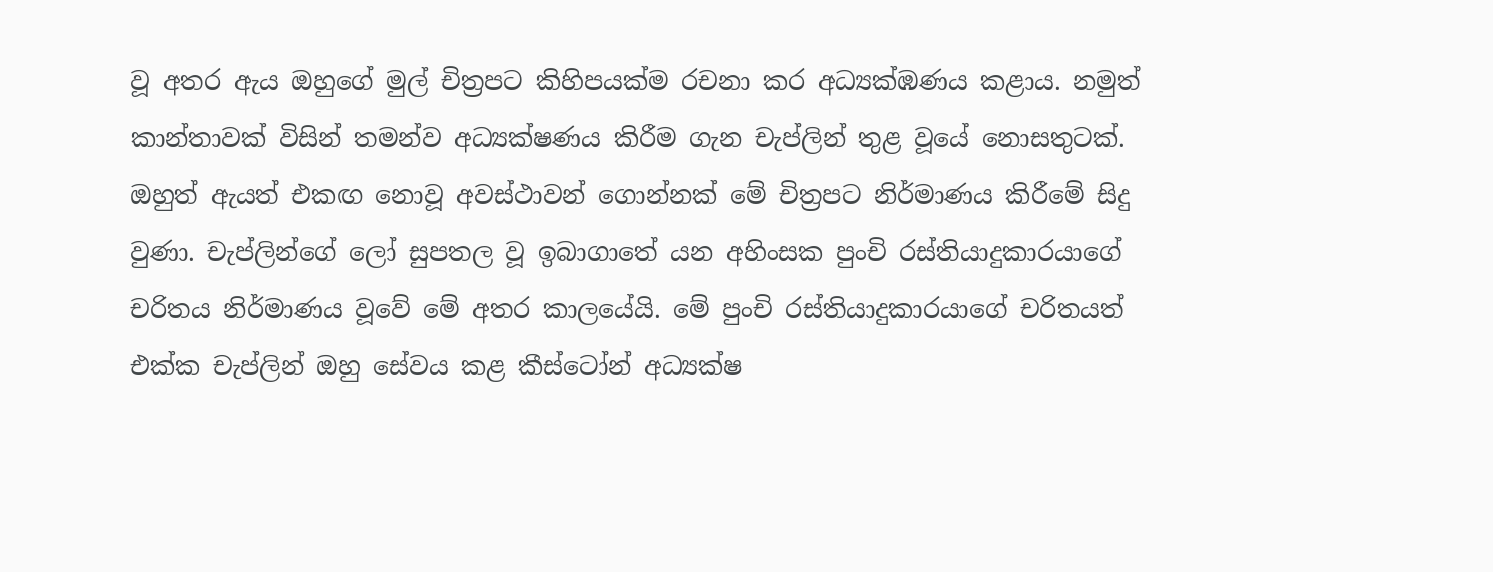වූ අතර ඇය ඔහුගේ මුල් චිත්‍රපට කිහිපයක්ම රචනා කර අධ්‍යක්ඹණය කළාය. නමුත් කාන්තාවක් විසින් තමන්ව අධ්‍යක්ෂණය කිරීම ගැන චැප්ලින් තුළ වූයේ නොසතුටක්. ඔහුත් ඇයත් එකඟ නොවූ අවස්ථාවන් ගොන්නක් මේ චිත්‍රපට නිර්මාණය කිරීමේ සිදු වුණා. චැප්ලින්ගේ ලෝ සුපතල වූ ඉබාගාතේ යන අහිංසක පුංචි රස්තියාදුකාරයාගේ චරිතය නිර්මාණය වූවේ මේ අතර කාලයේයි. මේ පුංචි රස්තියාදුකාරයාගේ චරිතයත් එක්ක චැප්ලින් ඔහු සේවය කළ කීස්ටෝන් අධ්‍යක්ෂ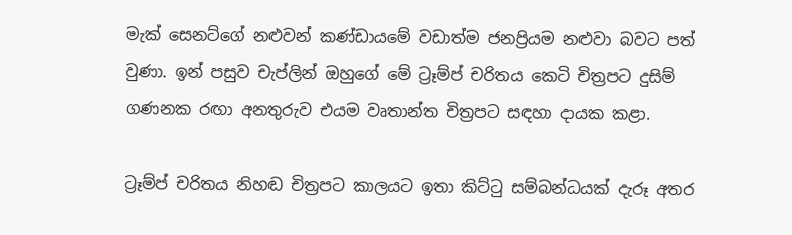මැක් සෙනට්ගේ නළුවන් කණ්ඩායමේ වඩාත්ම ජනප්‍රියම නළුවා බවට පත් වුණා. ඉන් පසුව චැප්ලින් ඔහුගේ මේ ට්‍රෑම්ප් චරිතය කෙටි චිත්‍රපට දුසිම් ගණනක රඟා අනතුරුව එයම වෘතාන්ත චිත්‍රපට සඳහා දායක කළා.

ට්‍රෑම්ප් චරිතය නිහඬ චිත්‍රපට කාලයට ඉතා කිට්ටු සම්බන්ධයක් දැරූ අතර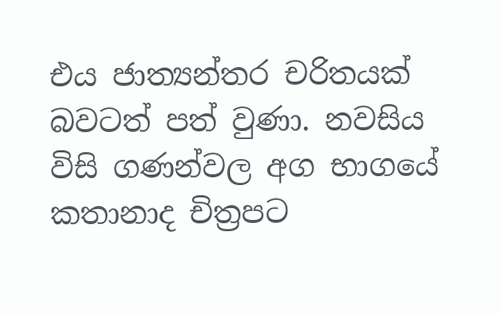එය ජාත්‍යන්තර චරිතයක් බවටත් පත් වුණා. නවසිය විසි ගණන්වල අග භාගයේ කතානාද චිත්‍රපට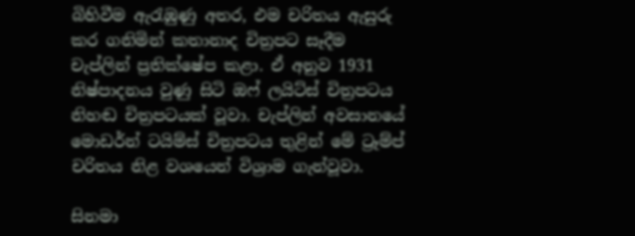බිහිවීම ඇරැඹුණු අතර, එම චරිතය ඇසුරු කර ගනිමින් කතානාද චිත්‍රපට සෑදීම චැප්ලින් ප්‍රතික්ෂේප කළා. ඒ අනුව 1931 නිෂ්පාදනය වුණු සිටි ඔෆ් ලයිට්ස් චිත්‍රපටය නිහඬ චිත්‍රපටයක් වූවා. චැප්ලින් අවසානයේ මොඩර්න් ටයිම්ස් චිත්‍රපටය තුළින් මේ ට්‍රෑම්ප් චරිතය නිළ වශයෙන් විශ්‍රාම ගැන්වූවා.

සිනමා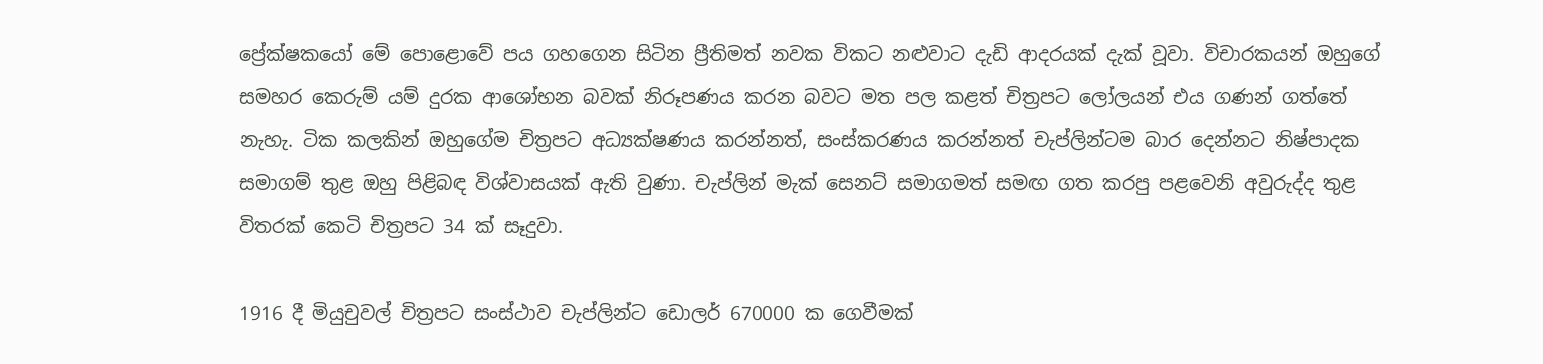ප්‍රේක්ෂකයෝ මේ පොළොවේ පය ගහගෙන සිටින ප්‍රීතිමත් නවක විකට නළුවාට දැඩි ආදරයක් දැක් වූවා. විචාරකයන් ඔහුගේ සමහර කෙරුම් යම් දුරක ආශෝභන බවක් නිරූපණය කරන බවට මත පල කළත් චිත්‍රපට ලෝලයන් එය ගණන් ගත්තේ නැහැ. ටික කලකින් ඔහුගේම චිත්‍රපට අධ්‍යක්ෂණය කරන්නත්, සංස්කරණය කරන්නත් චැප්ලින්ටම බාර දෙන්නට නිෂ්පාදක සමාගම් තුළ ඔහු පිළිබඳ විශ්වාසයක් ඇති වුණා. චැප්ලින් මැක් සෙනට් සමාගමත් සමඟ ගත කරපු පළවෙනි අවුරුද්ද තුළ විතරක් කෙටි චිත්‍රපට 34 ක් සෑදුවා.

1916 දී මියුචුවල් චිත්‍රපට සංස්ථාව චැප්ලින්ට ඩොලර් 670000 ක ගෙවීමක්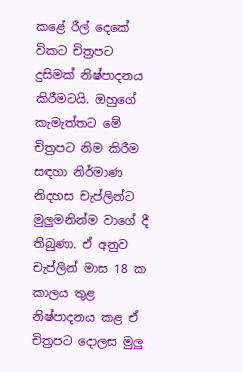කළේ රීල් දෙකේ විකට චිත්‍රපට දුසිමක් නිෂ්පාදනය කිරීමටයි. ඔහුගේ කැමැත්තට මේ චිත්‍රපට නිම කිරීම සඳහා නිර්මාණ නිදහස චැප්ලින්ට මුලුමනින්ම වාගේ දී තිබුණා. ඒ අනුව චැප්ලින් මාස 18 ක කාලය තුළ නිෂ්පාදනය කළ ඒ චිත්‍රපට දොලස මුලු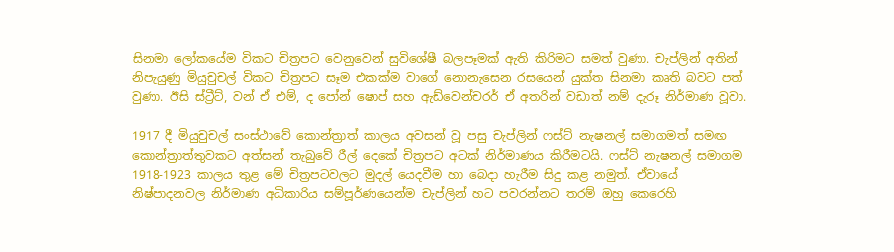සිනමා ලෝකයේම විකට චිත්‍රපට වෙනුවෙන් සුවිශේෂී බලපෑමක් ඇති කිරිමට සමත් වුණා. චැප්ලින් අතින් නිපැයුණු මියුචුචල් විකට චිත්‍රපට සෑම එකක්ම වාගේ නොනැසෙන රසයෙන් යුක්ත සිනමා කෘති බවට පත් වුණා. ඊසි ස්ට්‍රීට්, වන් ඒ එම්, ද පෝන් ෂොප් සහ ඇඩ්වෙන්චරර් ඒ අතරින් වඩාත් නම් දැරූ නිර්මාණ වූවා.

1917 දී මියුචුචල් සංස්ථාවේ කොන්ත්‍රාත් කාලය අවසන් වූ පසු චැප්ලින් ෆස්ට් නැෂනල් සමාගමත් සමඟ කොන්ත්‍රාත්තුවකට අත්සන් තැබුවේ රීල් දෙකේ චිත්‍රපට අටක් නිර්මාණය කිරීමටයි. ෆස්ට් නැෂනල් සමාගම 1918-1923 කාලය තුළ මේ චිත්‍රපටවලට මුදල් යෙදවීම හා බෙදා හැරීම සිදු කළ නමුත්. ඒවායේ නිෂ්පාදනවල නිර්මාණ අධිකාරිය සම්පූර්ණයෙන්ම චැප්ලින් හට පවරන්නට තරම් ඔහු කෙරෙහි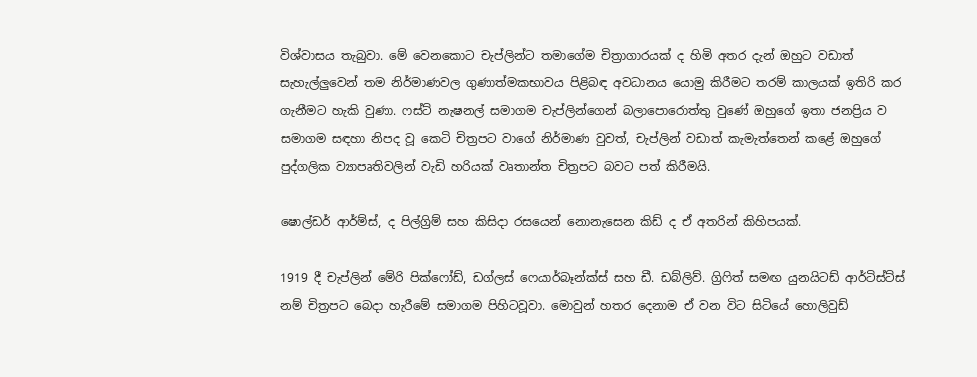විශ්වාසය තැබුවා. මේ වෙනකොට චැප්ලින්ට තමාගේම චිත්‍රාගාරයක් ද හිමි අතර දැන් ඔහුට වඩාත් සැහැල්ලුවෙන් තම නිර්මාණවල ගුණාත්මකභාවය පිළිබඳ අවධානය යොමු කිරීමට තරම් කාලයක් ඉතිරි කර ගැනීමට හැකි වුණා. ෆස්ට් නැෂනල් සමාගම චැප්ලින්ගෙන් බලාපොරොත්තු වුණේ ඔහුගේ ඉතා ජනප්‍රිය ව සමාගම සඳහා නිපද වූ කෙටි චිත්‍රපට වාගේ නිර්මාණ වුවත්, චැප්ලින් වඩාත් කැමැත්තෙන් කළේ ඔහුගේ පුද්ගලික ව්‍යාපෘතිවලින් වැඩි හරියක් වෘතාන්ත චිත්‍රපට බවට පත් කිරීමයි.

ෂොල්ඩර් ආර්ම්ස්, ද පිල්ග්‍රිම් සහ කිසිදා රසයෙන් නොනැසෙන කිඩ් ද ඒ අතරින් කිහිපයක්.

1919 දී චැප්ලින් මේරි පික්ෆෝඩ්, ඩග්ලස් ෆෙයාර්බෑන්ක්ස් සහ ඩී. ඩබ්ලිව්. ග්‍රිෆිත් සමඟ යුනයිටඩ් ආර්ටිස්ට්ස් නම් චිත්‍රපට බෙදා හැරීමේ සමාගම පිහිටවූවා. මොවුන් හතර දෙනාම ඒ වන විට සිටියේ හොලිවුඩ්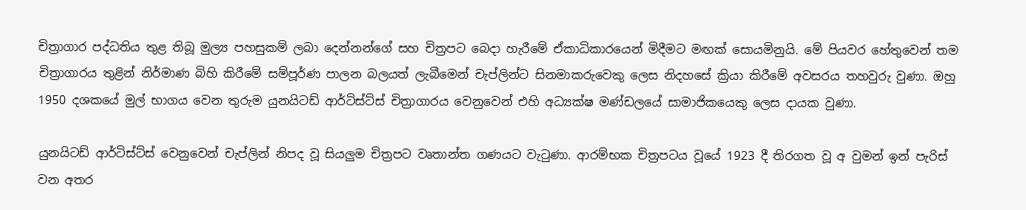චිත්‍රාගාර පද්ධතිය තුළ තිබූ මුල්‍ය පහසුකම් ලබා දෙන්නන්ගේ සහ චිත්‍රපට බෙදා හැරීමේ ඒකාධිකාරයෙන් මිදීමට මඟක් සොයමිනුයි. මේ පියවර හේතුවෙන් තම චිත්‍රාගාරය තුළින් නිර්මාණ බිහි කිරීමේ සම්පූර්ණ පාලන බලයත් ලැබීමෙන් චැප්ලින්ට සිනමාකරුවෙකු ලෙස නිදහසේ ක්‍රියා කිරීමේ අවසරය තහවුරු වුණා. ඔහු 1950 දශකයේ මුල් භාගය වෙන තුරුම යුනයිටඩ් ආර්ටිස්ට්ස් චිත්‍රාගාරය වෙනුවෙන් එහි අධ්‍යක්ෂ මණ්ඩලයේ සාමාජිකයෙකු ලෙස දායක වුණා.

යුනයිටඩ් ආර්ටිස්ට්ස් වෙනුවෙන් චැප්ලින් නිපද වූ සියලුම චිත්‍රපට වෘතාන්ත ගණයට වැටුණා. ආරම්භක චිත්‍රපටය වූයේ 1923 දී තිරගත වූ අ වුමන් ඉන් පැරිස් වන අතර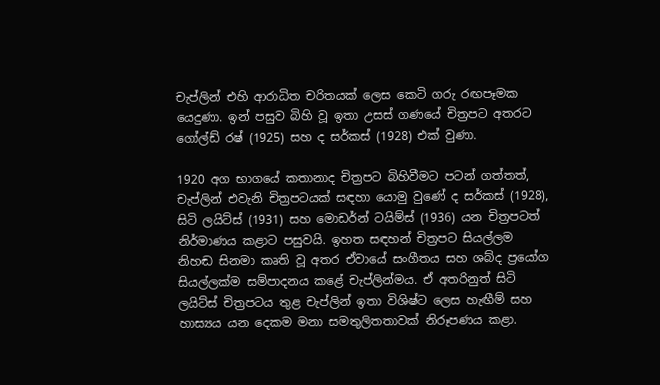චැප්ලින් එහි ආරාධිත චරිතයක් ලෙස කෙටි ගරු රඟපෑමක යෙදුණා. ඉන් පසුව බිහි වූ ඉතා උසස් ගණයේ චිත්‍රපට අතරට ගෝල්ඩ් රෂ් (1925) සහ ද සර්කස් (1928) එක් වුණා.

1920 අග භාගයේ කතානාද චිත්‍රපට බිහිවීමට පටන් ගත්තත්, චැප්ලින් එවැනි චිත්‍රපටයක් සඳහා යොමු වුණේ ද සර්කස් (1928), සිටි ලයිට්ස් (1931) සහ මොඩර්න් ටයිම්ස් (1936) යන චිත්‍රපටත් නිර්මාණය කළාට පසුවයි. ඉහත සඳහන් චිත්‍රපට සියල්ලම නිහඬ සිනමා කෘති වූ අතර ඒවායේ සංගීතය සහ ශබ්ද ප්‍රයෝග සියල්ලක්ම සම්පාදනය කළේ චැප්ලින්මය. ඒ අතරිනුත් සිටි ලයිට්ස් චිත්‍රපටය තුළ චැප්ලින් ඉතා විශිෂ්ට ලෙස හැඟීම් සහ හාස්‍යය යන දෙකම මනා සමතුලිතතාවක් නිරූපණය කළා.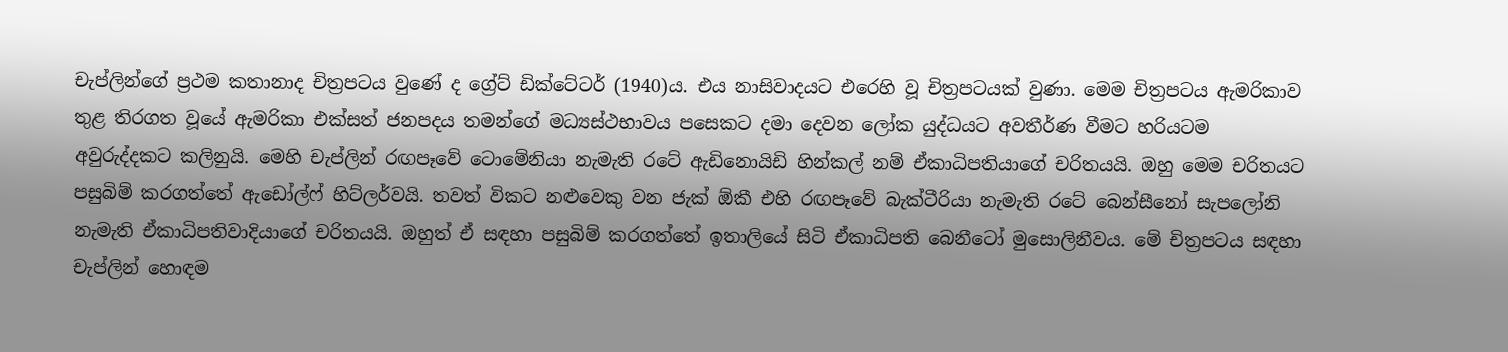චැප්ලින්ගේ ප්‍රථම කතානාද චිත්‍රපටය වුණේ ද ග්‍රේට් ඩික්ටේටර් (1940)ය. එය නාසිවාදයට එරෙහි වූ චිත්‍රපටයක් වුණා. මෙම චිත්‍රපටය ඇමරිකාව තුළ තිරගත වූයේ ඇමරිකා එක්සත් ජනපදය තමන්ගේ මධ්‍යස්ථභාවය පසෙකට දමා දෙවන ලෝක යුද්ධයට අවතීර්ණ වීමට හරියටම අවුරුද්දකට කලිනුයි. මෙහි චැප්ලින් රඟපෑවේ ටොමේනියා නැමැති රටේ ඇඩිනොයිඩි හින්කල් නම් ඒකාධිපතියාගේ චරිතයයි. ඔහු මෙම චරිතයට පසුබිම් කරගත්තේ ඇඩෝල්ෆ් හිට්ලර්වයි. තවත් විකට නළුවෙකු වන ජැක් ඕකී එහි රඟපෑවේ බැක්ටීරියා නැමැති රටේ බෙන්සීනෝ සැපලෝනි නැමැති ඒකාධිපතිවාදියාගේ චරිතයයි. ඔහුත් ඒ සඳහා පසුබිම් කරගත්තේ ඉතාලියේ සිටි ඒකාධිපති බෙනීටෝ මුසොලිනීවය. මේ චිත්‍රපටය සඳහා චැප්ලින් හොඳම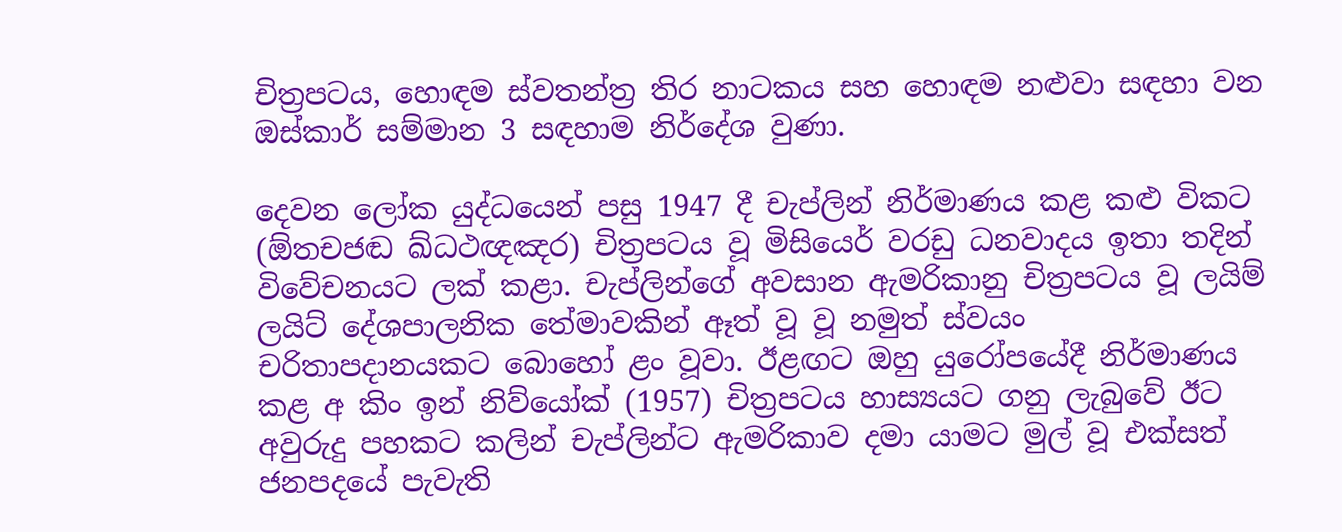චිත්‍රපටය, හොඳම ස්වතන්ත්‍ර තිර නාටකය සහ හොඳම නළුවා සඳහා වන ඔස්කාර් සම්මාන 3 සඳහාම නිර්දේශ වුණා.

දෙවන ලෝක යුද්ධයෙන් පසු 1947 දී චැප්ලින් නිර්මාණය කළ කළු විකට (ඕතචජඬ ඛ්ධථඥඤර) චිත්‍රපටය වූ මිසියෙර් වරඩු ධනවාදය ඉතා තදින් විවේචනයට ලක් කළා. චැප්ලින්ගේ අවසාන ඇමරිකානු චිත්‍රපටය වූ ලයිම් ලයිට් දේශපාලනික තේමාවකින් ඈත් වූ වූ නමුත් ස්වයං චරිතාපදානයකට බොහෝ ළං වූවා. ඊළඟට ඔහු යුරෝපයේදී නිර්මාණය කළ අ කිං ඉන් නිව්යෝක් (1957) චිත්‍රපටය හාස්‍යයට ගනු ලැබුවේ ඊට අවුරුදු පහකට කලින් චැප්ලින්ට ඇමරිකාව දමා යාමට මුල් වූ එක්සත් ජනපදයේ පැවැති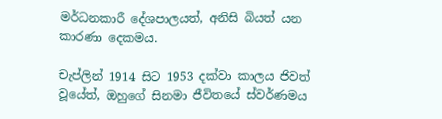මර්ධනකාරී දේශපාලයත්, අනිසි බියත් යන කාරණා දෙකමය.

චැප්ලින් 1914 සිට 1953 දක්වා කාලය ජිවත් වූයේත්, ඔහුගේ සිනමා ජීවිතයේ ස්වර්ණමය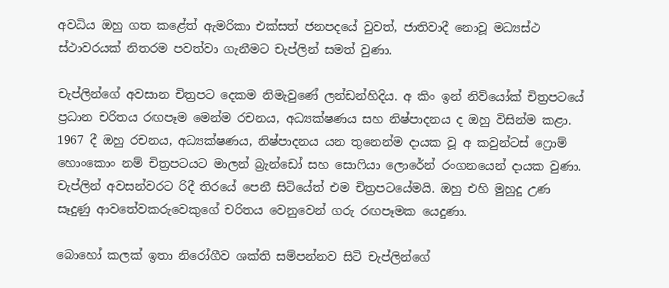අවධිය ඔහු ගත කළේත් ඇමරිකා එක්සත් ජනපදයේ වුවත්, ජාතිවාදී නොවූ මධ්‍යස්ථ ස්ථාවරයක් නිතරම පවත්වා ගැනීමට චැප්ලින් සමත් වුණා.

චැප්ලින්ගේ අවසාන චිත්‍රපට දෙකම නිමැවුණේ ලන්ඩන්හිදිය. අ කිං ඉන් නිව්යෝක් චිත්‍රපටයේ ප්‍රධාන චරිතය රඟපෑම මෙන්ම රචනය, අධ්‍යක්ෂණය සහ නිෂ්පාදනය ද ඔහු විසින්ම කළා. 1967 දී ඔහු රචනය, අධ්‍යක්ෂණය, නිෂ්පාදනය යන තුනෙන්ම දායක වූ අ කවුන්ටස් ෆ්‍රොම් හොංකොං නම් චිත්‍රපටයට මාලන් බ්‍රැන්ඩෝ සහ සොෆියා ලොරේන් රංගනයෙන් දායක වුණා. චැප්ලින් අවසන්වරට රිදී තිරයේ පෙනී සිටියේත් එම චිත්‍රපටයේමයි. ඔහු එහි මුහුදු උණ සෑදුණු ආවතේවකරුවෙකුගේ චරිතය වෙනුවෙන් ගරු රඟපෑමක යෙදුණා.

බොහෝ කලක් ඉතා නිරෝගීව ශක්ති සම්පන්නව සිටි චැප්ලින්ගේ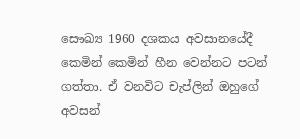සෞඛ්‍ය 1960 දශකය අවසානයේදී කෙමින් කෙමින් හීන වෙන්නට පටන් ගත්තා. ඒ වනවිට චැප්ලින් ඔහුගේ අවසන්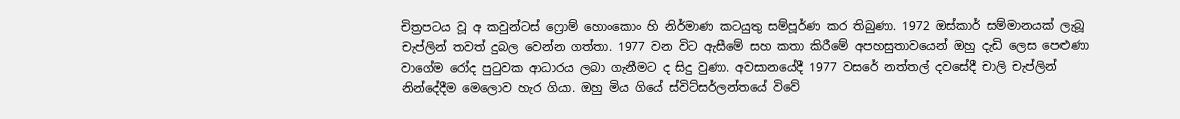චිත්‍රපටය වූ අ කවුන්ටස් ෆ්‍රොම් හොංකොං හි නිර්මාණ කටයුතු සම්පූර්ණ කර තිබුණා. 1972 ඔස්කාර් සම්මානයක් ලැබූ චැප්ලින් තවත් දුබල වෙන්න ගත්තා. 1977 වන විට ඇසීමේ සහ කතා කිරීමේ අපහසුතාවයෙන් ඔහු දැඩි ලෙස පෙළුණා වාගේම රෝද පුටුවක ආධාරය ලබා ගැනීමට ද සිදු වුණා. අවසානයේදී 1977 වසරේ නත්තල් දවසේදී චාලි චැප්ලින් නින්දේදීම මෙලොව හැර ගියා. ඔහු මිය ගියේ ස්විට්සර්ලන්තයේ විවේ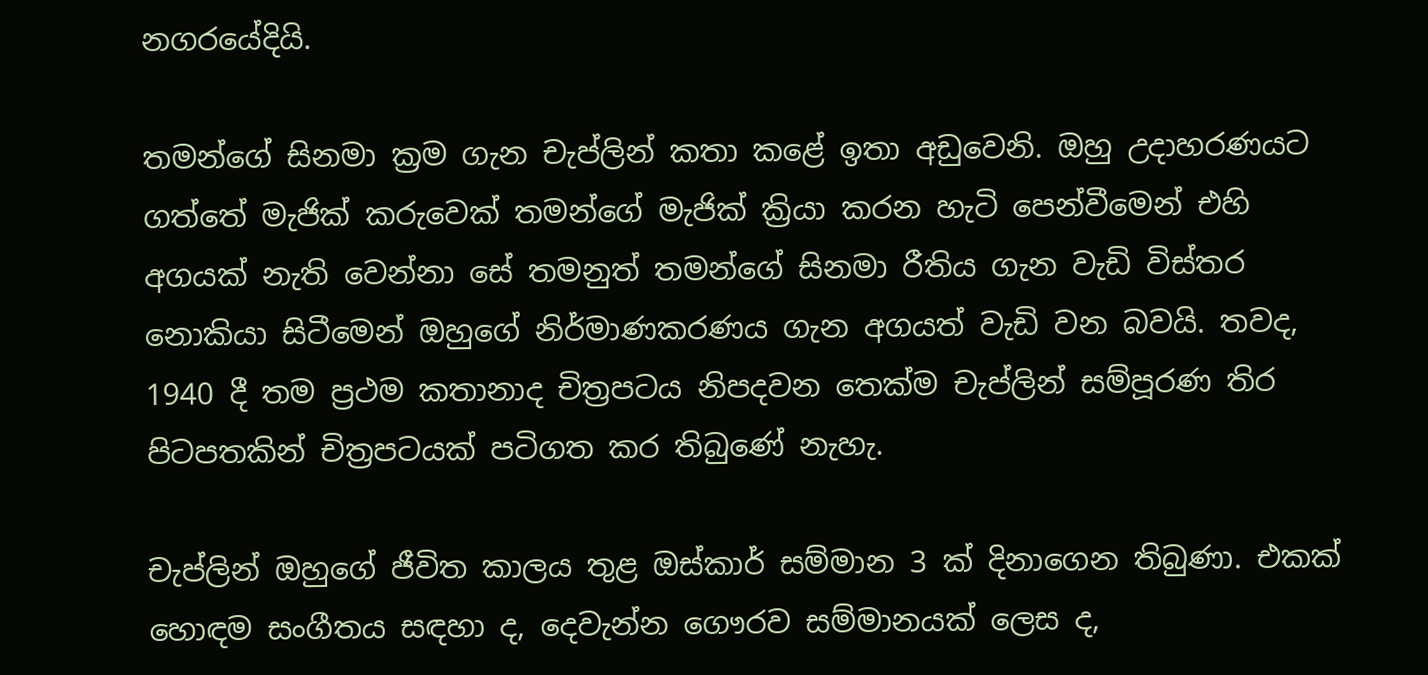නගරයේදියි.

තමන්ගේ සිනමා ක්‍රම ගැන චැප්ලින් කතා කළේ ඉතා අඩුවෙනි. ඔහු උදාහරණයට ගත්තේ මැජික් කරුවෙක් තමන්ගේ මැජික් ක්‍රියා කරන හැටි පෙන්වීමෙන් එහි අගයක් නැති වෙන්නා සේ තමනුත් තමන්ගේ සිනමා රීතිය ගැන වැඩි විස්තර නොකියා සිටීමෙන් ඔහුගේ නිර්මාණකරණය ගැන අගයත් වැඩි වන බවයි. තවද, 1940 දී තම ප්‍රථම කතානාද චිත්‍රපටය නිපදවන තෙක්ම චැප්ලින් සම්පූරණ තිර පිටපතකින් චිත්‍රපටයක් පටිගත කර තිබුණේ නැහැ.

චැප්ලින් ඔහුගේ ජීවිත කාලය තුළ ඔස්කාර් සම්මාන 3 ක් දිනාගෙන තිබුණා. එකක් හොඳම සංගීතය සඳහා ද, දෙවැන්න ගෞරව සම්මානයක් ලෙස ද,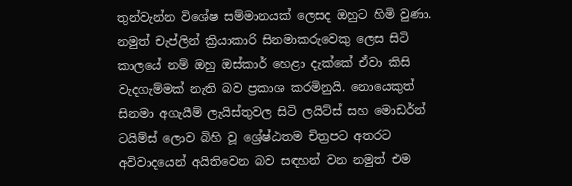තුන්වැන්න විශේෂ සම්මානයක් ලෙසද ඔහුට හිමි වුණා. නමුත් චැප්ලින් ක්‍රියාකාරි සිනමාකරුවෙකු ලෙස සිටි කාලයේ නම් ඔහු ඔස්කාර් හෙළා දැක්කේ ඒවා කිසි වැදගැම්මක් නැති බව ප්‍රකාශ කරමිනුයි. නොයෙකුත් සිනමා අගැයීම් ලැයිස්තුවල සිටි ලයිට්ස් සහ මොඩර්න් ටයිම්ස් ලොව බිහි වූ ශ්‍රේෂ්ඨතම චිත්‍රපට අතරට අවිවාදයෙන් අයිතිවෙන බව සඳහන් වන නමුත් එම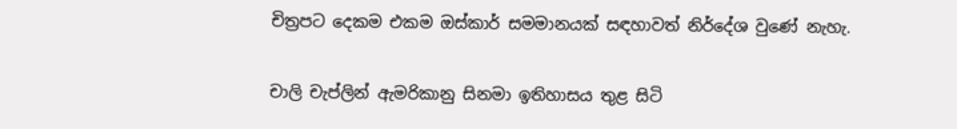චිත්‍රපට දෙකම එකම ඔස්කාර් සමමානයක් සඳහාවත් නිර්දේශ වුණේ නැහැ.

චාලි චැප්ලින් ඇමරිකානු සිනමා ඉතිහාසය තුළ සිටි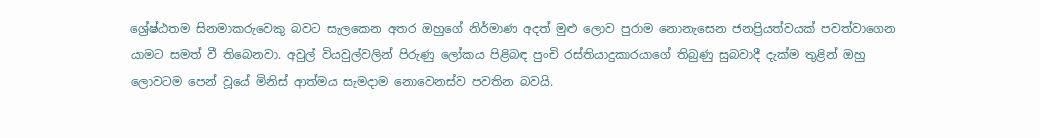ශ්‍රේෂ්ඨතම සිනමාකරුවෙකු බවට සැලකෙන අතර ඔහුගේ නිර්මාණ අදත් මුළු ලොව පුරාම නොනැසෙන ජනප්‍රියත්වයක් පවත්වාගෙන යාමට සමත් වී තිබෙනවා. අවුල් වියවුල්වලින් පිරුණු ලෝකය පිළිබඳ පුංචි රස්තියාදුකාරයාගේ තිබුණු සුබවාදී දැක්ම තුළින් ඔහු ලොවටම පෙන් වූයේ මිනිස් ආත්මය සැමදාම නොවෙනස්ව පවතින බවයි.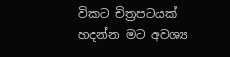විකට චිත්‍රපටයක් හදන්න මට අවශ්‍ය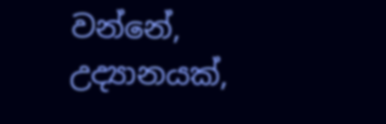වන්නේ, උද්‍යානයක්,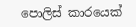පොලිස් කාරයෙක්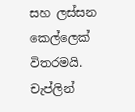සහ ලස්සන කෙල්ලෙක් විතරමයි. චැප්ලින්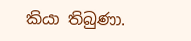කියා තිබුණා.